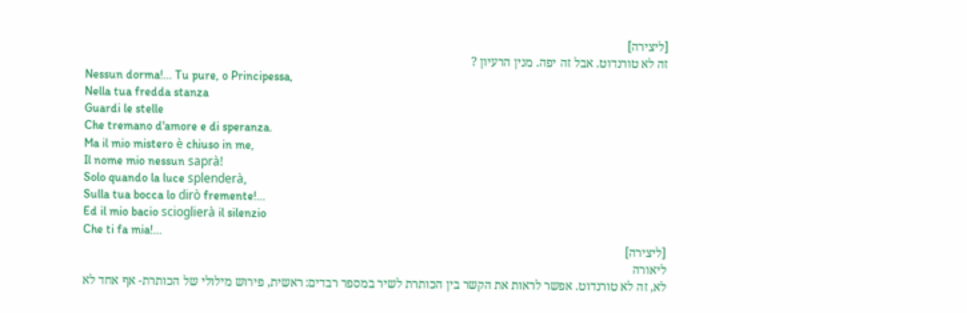[ליצירה]
זה לא טורנדוט. אבל זה יפה. מנין הרעיון ?
Nessun dorma!... Tu pure, o Principessa,
Nella tua fredda stanza
Guardi le stelle
Che tremano d'amore e di speranza.
Ma il mio mistero è chiuso in me,
Il nome mio nessun saprà!
Solo quando la luce splenderà,
Sulla tua bocca lo dirò fremente!...
Ed il mio bacio scioglierà il silenzio
Che ti fa mia!...
[ליצירה]
ליאורה
לא, זה לא טורנדוט. אפשר לראות את הקשר בין הכותרת לשיר במספר רבדים: ראשית, פירוש מילולי של הכותרת- אף אחד לא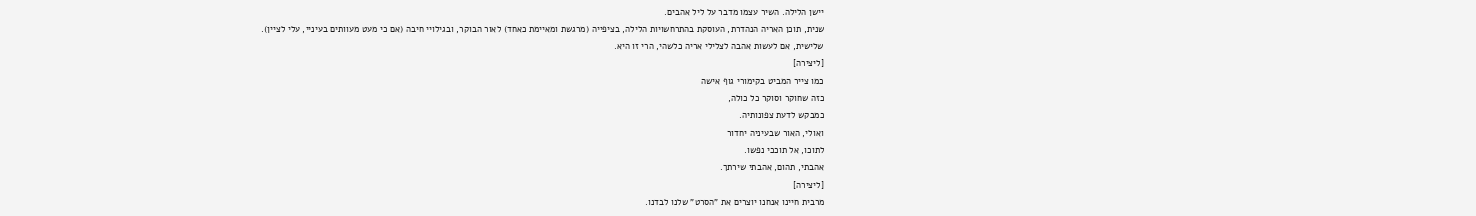יישן הלילה. השיר עצמו מדבר על ליל אהבים.
שנית, תוכן האריה הנהדרת, העוסקת בהתרחשויות הלילה, בציפייה (מרגשת ומאיימת כאחד) לאור הבוקר, ובגילויי חיבה (אם כי מעט מעוותים בעיניי, עלי לציין).
שלישית, אם לעשות אהבה לצלילי אריה כלשהי, הרי זו היא.
[ליצירה]
כמו צייר המביט בקימורי גוף אישה
כזה שחוקר וסוקר כל כולה,
כמבקש לדעת צפונותיה.
ואולי, האור שבעיניה יחדור
לתוכו, אל תוככי נפשו.
אהבתי, תהום, אהבתי שירתך.
[ליצירה]
מרבית חיינו אנחנו יוצרים את "הסרט" שלנו לבדנו.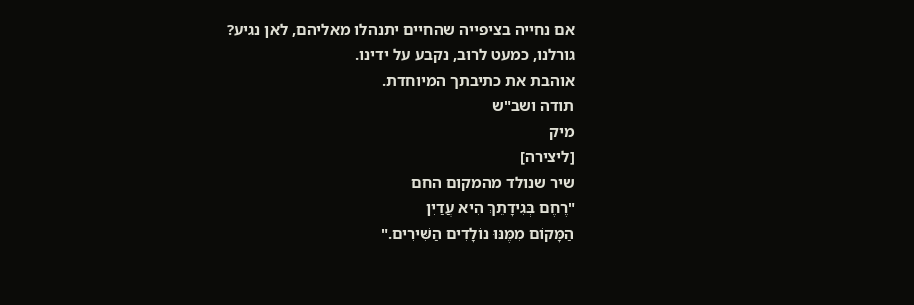אם נחייה בציפייה שהחיים יתנהלו מאליהם, לאן נגיע?
גורלנו, כמעט לרוב, נקבע על ידינו.
אוהבת את כתיבתך המיוחדת.
תודה ושב"ש
מיק
[ליצירה]
שיר שנולד מהמקום החם
"רֶחֶם בְּגִידָתֵךְ הִיא עֲדַיִן
הַמָּקוֹם מִמֶּנּוּ נוֹלָדִים הַשִּׁירִים."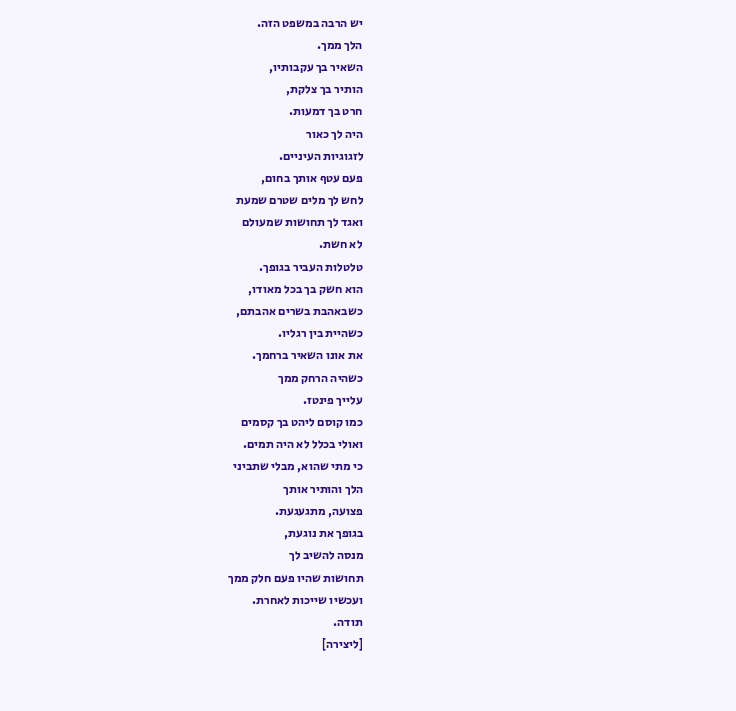יש הרבה במשפט הזה.
הלך ממך.
השאיר בך עקבותיו,
הותיר בך צלקת,
חרט בך דמעות.
היה לך כאור
לזגוגיות העיניים.
פעם עטף אותך בחום,
לחש לך מלים שטרם שמעת
ואגד לך תחושות שמעולם
לא חשת.
טלטלות העביר בגופך.
הוא חשק בך בכל מאודו,
כשבאהבת בשרים אהבתם,
כשהיית בין רגליו.
את אונו השאיר ברחמך.
כשהיה הרחק ממך
עלייך פינטז.
כמו קוסם ליהט בך קסמים
ואולי בכלל לא היה תמים.
כי מתי שהוא, מבלי שתביני
הלך והותיר אותך
פצועה, מתגעגעת.
בגופך את נוגעת,
מנסה להשיב לך
תחושות שהיו פעם חלק ממך
ועכשיו שייכות לאחרת.
תודה.
[ליצירה]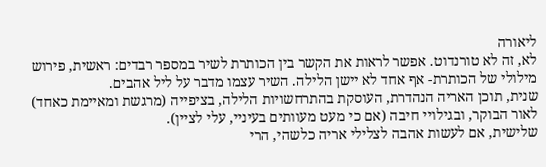ליאורה
לא, זה לא טורנדוט. אפשר לראות את הקשר בין הכותרת לשיר במספר רבדים: ראשית, פירוש מילולי של הכותרת- אף אחד לא יישן הלילה. השיר עצמו מדבר על ליל אהבים.
שנית, תוכן האריה הנהדרת, העוסקת בהתרחשויות הלילה, בציפייה (מרגשת ומאיימת כאחד) לאור הבוקר, ובגילויי חיבה (אם כי מעט מעוותים בעיניי, עלי לציין).
שלישית, אם לעשות אהבה לצלילי אריה כלשהי, הרי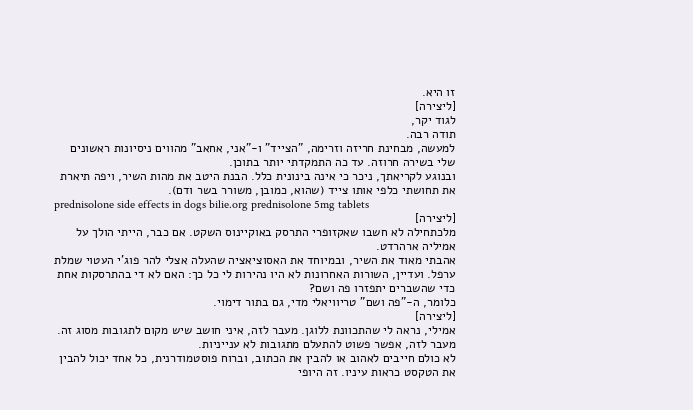זו היא.
[ליצירה]
לגוד יקר,
תודה רבה.
למעשה, מבחינת חריזה וזרימה, "הצייד" ו-"אני, אחאב" מהווים ניסיונות ראשונים שלי בשירה חרוזה. עד כה התמקדתי יותר בתוכן.
ובנוגע לקריאתך, ניכר כי אינה בינונית כלל. הבנת היטב את מהות השיר, ויפה תיארת את תחושתי כלפי אותו צייד (שהוא, כמובן, משורר בשר ודם).
prednisolone side effects in dogs bilie.org prednisolone 5mg tablets
[ליצירה]
מלכתחילה לא חשבו שאקזופרי התרסק באוקיינוס השקט. אם כבר, הייתי הולך על אמיליה ארהרדט.
אהבתי מאוד את השיר, ובמיוחד את האסוציאציה שהעלה אצלי להר פוג'י העטוי שמלת ערפל. ועדיין, השורות האחרונות לא היו נהירות לי כל כך: האם לא די בהתרסקות אחת כדי שהשברים יתפזרו פה ושם?
כלומר, ה-"פה ושם" טריוויאלי מדי, גם בתור דימוי.
[ליצירה]
אמילי, נראה לי שהתכוונת ללוגן. מעבר לזה, איני חושב שיש מקום לתגובות מסוג זה. מעבר לזה, אפשר פשוט להתעלם מתגובות לא ענייניות.
לא כולם חייבים לאהוב או להבין את הכתוב, וברוח פוסטמודרנית, כל אחד יכול להבין את הטקסט כראות עיניו. זה היופי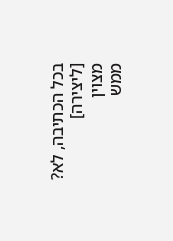בכל הכתיבה, לא?
[ליצירה]
מצוין
ממש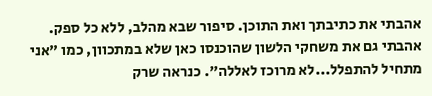אהבתי את כתיבתך ואת התוכן. סיפור שבא מהלב, ללא כל ספק. אהבתי גם את משחקי הלשון שהוכנסו כאן שלא במתכוון, כמו "אני מתחיל להתפלל...לא מרוכז לאללה". כנראה שרק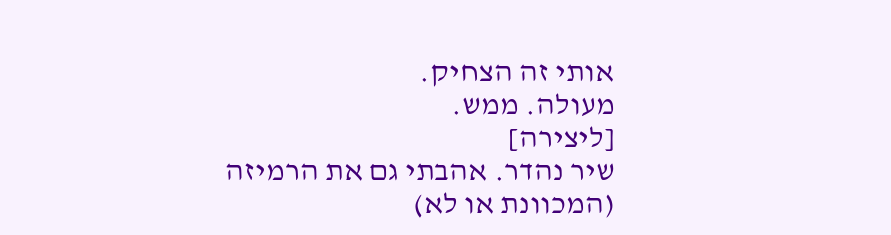אותי זה הצחיק.
מעולה. ממש.
[ליצירה]
שיר נהדר. אהבתי גם את הרמיזה (המכוונת או לא)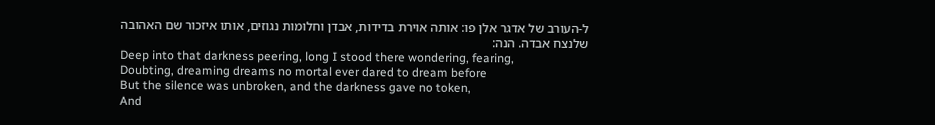ל-העורב של אדגר אלן פו: אותה אוירת בדידות, אבדן וחלומות נגוזים, אותו איזכור שם האהובה שלנצח אבדה. הנה:
Deep into that darkness peering, long I stood there wondering, fearing,
Doubting, dreaming dreams no mortal ever dared to dream before
But the silence was unbroken, and the darkness gave no token,
And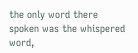the only word there spoken was the whispered word,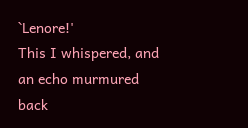`Lenore!'
This I whispered, and an echo murmured back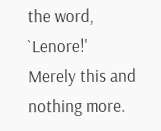the word, `Lenore!'
Merely this and nothing more.